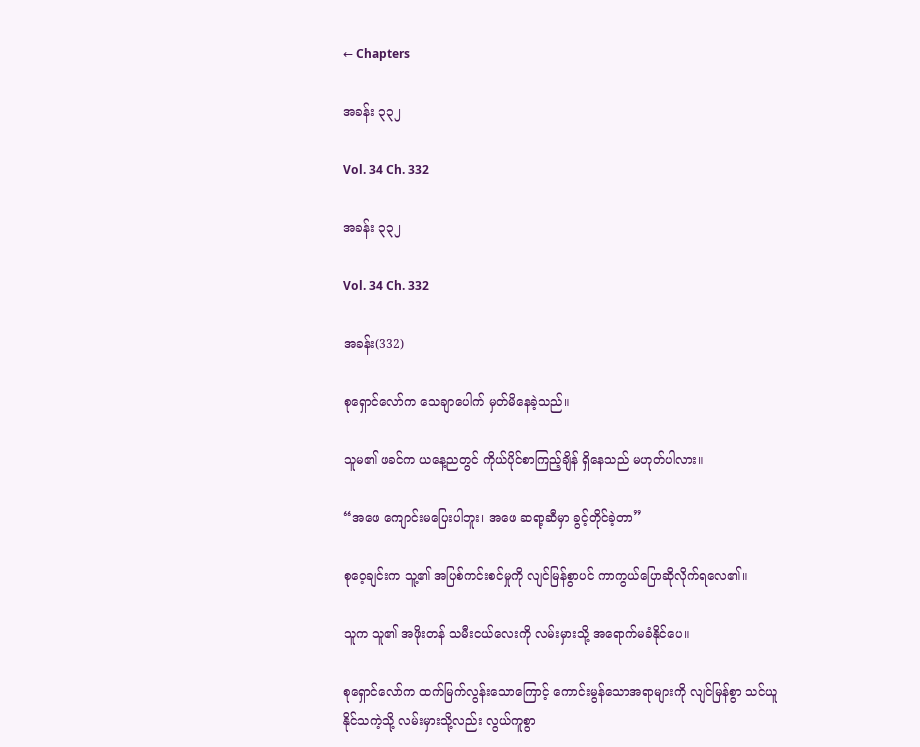← Chapters

အခန်း ၃၃၂

Vol. 34 Ch. 332

အခန်း ၃၃၂

Vol. 34 Ch. 332

အခန်း(332)

စုရှောင်လော်က သေချာပေါက် မှတ်မိနေခဲ့သည်။

သူမ၏ ဖခင်က ယနေ့ညတွင် ကိုယ်ပိုင်စာကြည့်ချိန် ရှိနေသည် မဟုတ်ပါလား။

“အဖေ ကျောင်းမပြေးပါဘူး၊ အဖေ ဆရာ့ဆီမှာ ခွင့်တိုင်ခဲ့တာ”

စုဝေ့ချင်းက သူ့၏ အပြစ်ကင်းစင်မှုကို လျင်မြန်စွာပင် ကာကွယ်ပြောဆိုလိုက်ရလေ၏။

သူက သူ၏ အဖိုးတန် သမီးငယ်လေးကို လမ်းမှားသို့ အရောက်မခံနိုင်ပေ။

စုရှောင်လော်က ထက်မြက်လွန်းသောကြောင့် ကောင်းမွန်သောအရာများကို လျင်မြန်စွာ သင်ယူနိုင်သကဲ့သို့ လမ်းမှားသို့လည်း လွယ်ကူစွာ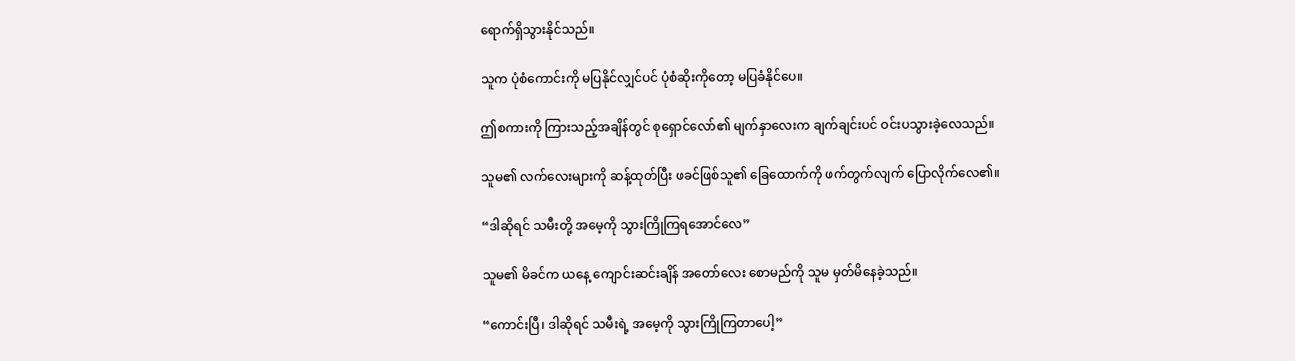ရောက်ရှိသွားနိုင်သည်။

သူက ပုံစံကောင်းကို မပြနိုင်လျှင်ပင် ပုံစံဆိုးကိုတော့ မပြခံနိုင်ပေ။

ဤစကားကို ကြားသည့်အချိန်တွင် စုရှောင်လော်၏ မျက်နှာလေးက ချက်ချင်းပင် ဝင်းပသွားခဲ့လေသည်။

သူမ၏ လက်လေးများကို ဆန့်ထုတ်ပြီး ဖခင်ဖြစ်သူ၏ ခြေထောက်ကို ဖက်တွက်လျက် ပြောလိုက်လေ၏။

“ဒါဆိုရင် သမီးတို့ အမေ့ကို သွားကြိုကြရအောင်လေ”

သူမ၏ မိခင်က ယနေ့ ကျောင်းဆင်းချိန် အတော်လေး စောမည်ကို သူမ မှတ်မိနေခဲ့သည်။

“ကောင်းပြီ၊ ဒါဆိုရင် သမီးရဲ့ အမေ့ကို သွားကြိုကြတာပေါ့”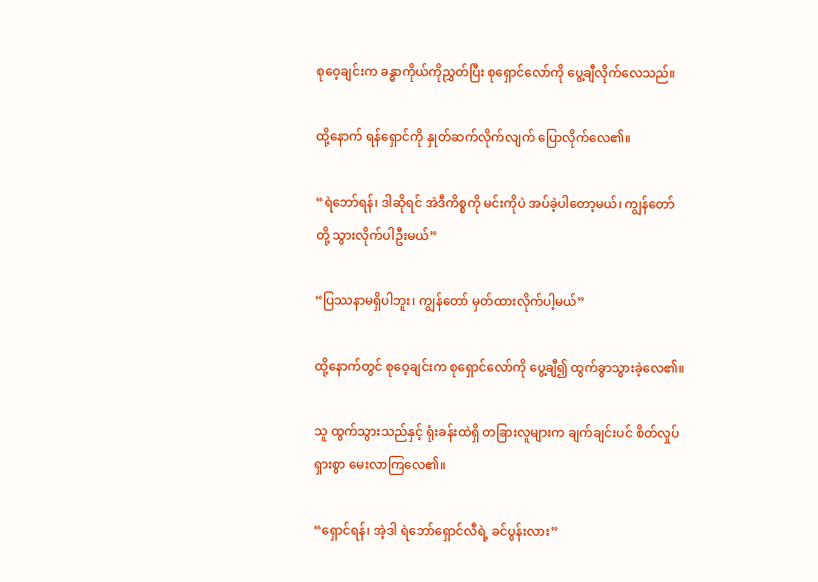စုဝေ့ချင်းက ခန္ဓာကိုယ်ကိုညွှတ်ပြီး စုရှောင်လော်ကို ပွေ့ချီလိုက်လေသည်။

ထို့နောက် ရန်ရှောင်ကို နှုတ်ဆက်လိုက်လျက် ပြောလိုက်လေ၏။

“ရဲဘော်ရန်၊ ဒါဆိုရင် အဲဒီကိစ္စကို မင်းကိုပဲ အပ်ခဲ့ပါတော့မယ်၊ ကျွန်တော်တို့ သွားလိုက်ပါဦးမယ်”

“ပြဿနာမရှိပါဘူး၊ ကျွန်တော် မှတ်ထားလိုက်ပါ့မယ်”

ထို့နောက်တွင် စုဝေ့ချင်းက စုရှောင်လော်ကို ပွေ့ချီ၍ ထွက်ခွာသွားခဲ့လေ၏။

သူ ထွက်သွားသည်နှင့် ရုံးခန်းထဲရှိ တခြားလူများက ချက်ချင်းပင် စိတ်လှုပ်ရှားစွာ မေးလာကြလေ၏။

“ရှောင်ရန်၊ အဲ့ဒါ ရဲဘော်ရှောင်လီရဲ့ ခင်ပွန်းလား”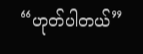“ဟုတ်ပါတယ်”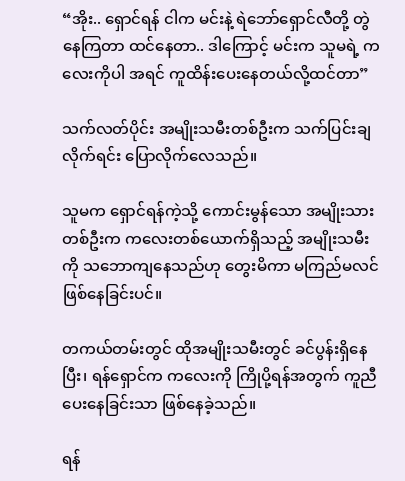“အိုး.. ရှောင်ရန် ငါက မင်းနဲ့ ရဲဘော်ရှောင်လီတို့ တွဲနေကြတာ ထင်နေတာ.. ဒါကြောင့် မင်းက သူမရဲ့ ကလေးကိုပါ အရင် ကူထိန်းပေးနေတယ်လို့ထင်တာ”

သက်လတ်ပိုင်း အမျိုးသမီးတစ်ဦးက သက်ပြင်းချလိုက်ရင်း ပြောလိုက်လေသည်။

သူမက ရှောင်ရန်ကဲ့သို့ ကောင်းမွန်သော အမျိုးသားတစ်ဦးက ကလေးတစ်ယောက်ရှိသည့် အမျိုးသမီးကို သဘောကျနေသည်ဟု တွေးမိကာ မကြည်မလင်ဖြစ်နေခြင်းပင်။

တကယ်တမ်းတွင် ထိုအမျိုးသမီးတွင် ခင်ပွန်းရှိနေပြီး၊ ရန်ရှောင်က ကလေးကို ကြိုပို့ရန်အတွက် ကူညီပေးနေခြင်းသာ ဖြစ်နေခဲ့သည်။

ရန်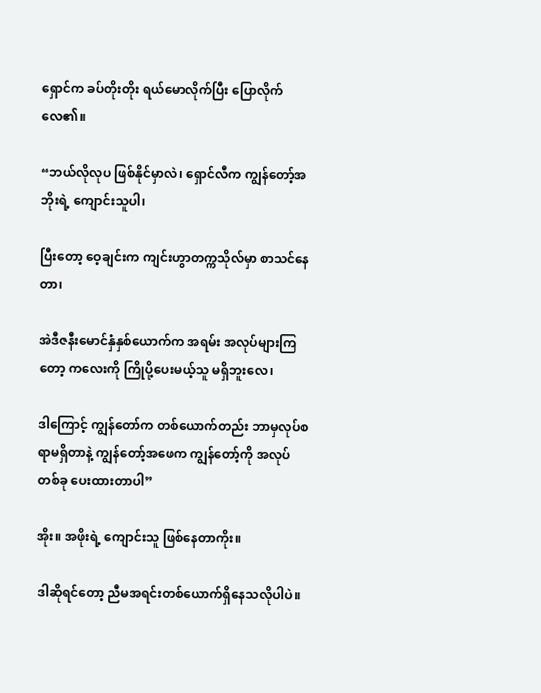ရှောင်က ခပ်တိုးတိုး ရယ်မောလိုက်ပြီး ပြောလိုက်လေ၏။

“ဘယ်လိုလုပ ဖြစ်နိုင်မှာလဲ၊ ရှောင်လီက ကျွန်တော့်အဘိုးရဲ့ ကျောင်းသူပါ၊

ပြီးတော့ ဝေ့ချင်းက ကျင်းဟွာတက္ကသိုလ်မှာ စာသင်နေတာ၊

အဲဒီဇနီးမောင်နှံနှစ်ယောက်က အရမ်း အလုပ်များကြတော့ ကလေးကို ကြိုပို့ပေးမယ့်သူ မရှိဘူးလေ၊

ဒါကြောင့် ကျွန်တော်က တစ်ယောက်တည်း ဘာမှလုပ်စရာမရှိတာနဲ့ ကျွန်တော့်အဖေက ကျွန်တော့်ကို အလုပ်တစ်ခု ပေးထားတာပါ”

အိုး။ အဖိုးရဲ့ ကျောင်းသူ ဖြစ်နေတာကိုး။

ဒါဆိုရင်တော့ ညီမအရင်းတစ်ယောက်ရှိနေသလိုပါပဲ။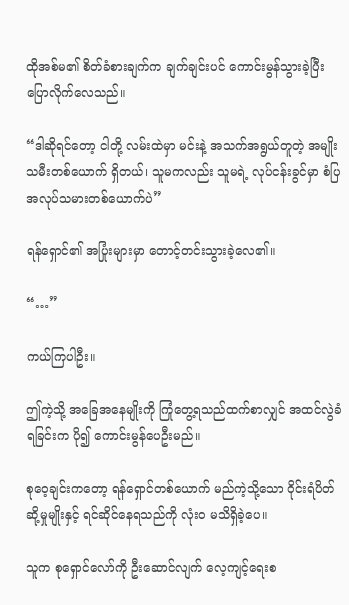ထိုအစ်မ၏ စိတ်ခံစားချက်က ချက်ချင်းပင် ကောင်းမွန်သွားခဲ့ပြီး ပြောလိုက်လေသည်။

“ဒါဆိုရင်တော့ ငါတို့ လမ်းထဲမှာ မင်းနဲ့ အသက်အရွယ်တူတဲ့ အမျိုးသမီးတစ်ယောက် ရှိတယ်၊ သူမကလည်း သူမရဲ့ လုပ်ငန်းခွင်မှာ စံပြအလုပ်သမားတစ်ယောက်ပဲ”

ရန်ရှောင်၏ အပြုံးများမှာ တောင့်တင်းသွားခဲ့လေ၏။

“…”

ကယ်ကြပါဦး။

ဤကဲ့သို့ အခြေအနေမျိုးကို ကြုံတွေ့ရသည်ထက်စာလျှင် အထင်လွဲခံရခြင်းက ပို၍ ကောင်းမွန်ပေဦးမည်။

စုဝေ့ချင်းကတော့ ရန်ရှောင်တစ်ယောက် မည်ကဲ့သို့သော ဝိုင်းရံပိတ်ဆို့မှုမျိုးနှင့် ရင်ဆိုင်နေရသည်ကို လုံးဝ မသိရှိခဲ့ပေ။

သူက စုရှောင်လော်ကို ဦးဆောင်လျက် လေ့ကျင့်ရေးစ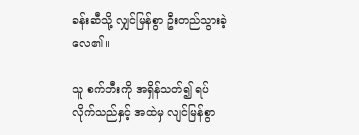ခန်းဆီသို့ လျှင်မြန်စွာ ဦးတည်သွားခဲ့လေ၏။

သူ စက်ဘီးကို အရှိန်သတ်၍ ရပ်လိုက်သည်နှင့် အထဲမှ လျင်မြန်စွာ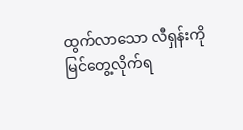ထွက်လာသော လီရှန်းကို မြင်တွေ့လိုက်ရ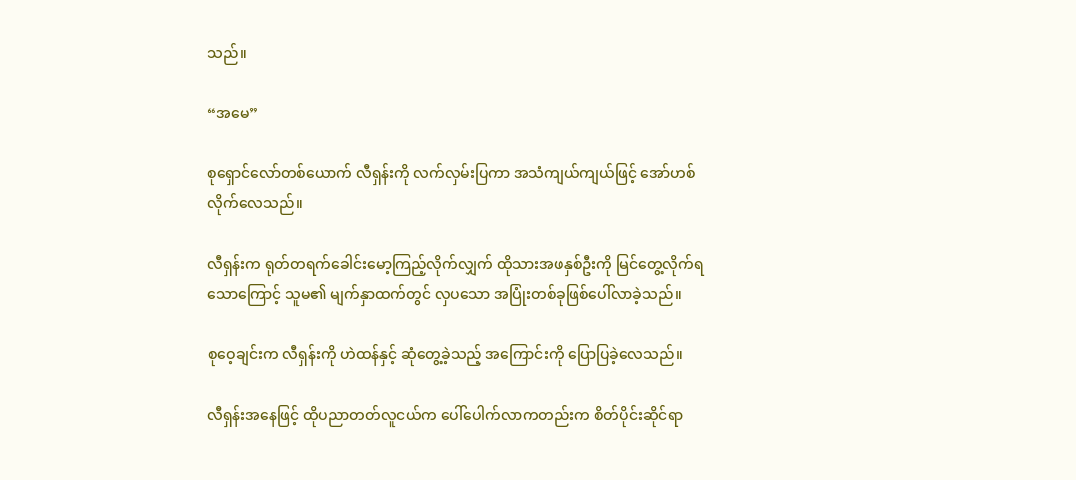သည်။

“အမေ”

စုရှောင်လော်တစ်ယောက် လီရှန်းကို လက်လှမ်းပြကာ အသံကျယ်ကျယ်ဖြင့် အော်ဟစ်လိုက်လေသည်။

လီရှန်းက ရုတ်တရက်ခေါင်းမော့ကြည့်လိုက်လျှက် ထိုသားအဖနှစ်ဦးကို မြင်တွေ့လိုက်ရသောကြောင့် သူမ၏ မျက်နှာထက်တွင် လှပသော အပြုံးတစ်ခုဖြစ်ပေါ်လာခဲ့သည်။

စုဝေ့ချင်းက လီရှန်းကို ဟဲထန်နှင့် ဆုံတွေ့ခဲ့သည့် အကြောင်းကို ပြောပြခဲ့လေသည်။

လီရှန်းအနေဖြင့် ထိုပညာတတ်လူငယ်က ပေါ်ပေါက်လာကတည်းက စိတ်ပိုင်းဆိုင်ရာ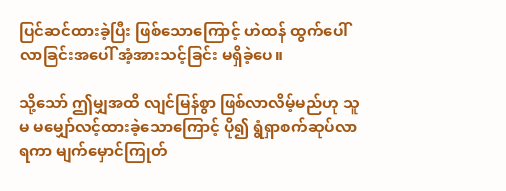ပြင်ဆင်ထားခဲ့ပြီး ဖြစ်သောကြောင့် ဟဲထန် ထွက်ပေါ်လာခြင်းအပေါ် အံ့အားသင့်ခြင်း မရှိခဲ့ပေ။

သို့သော် ဤမျှအထိ လျင်မြန်စွာ ဖြစ်လာလိမ့်မည်ဟု သူမ မမျှော်လင့်ထားခဲ့သောကြောင့် ပို၍ ရွံရှာစက်ဆုပ်လာရကာ မျက်မှောင်ကြုတ်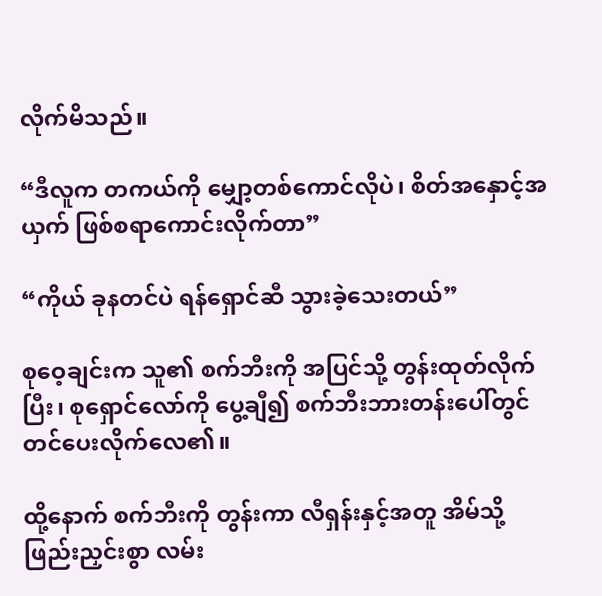လိုက်မိသည်။

“ဒီလူက တကယ်ကို မျှော့တစ်ကောင်လိုပဲ၊ စိတ်အနှောင့်အယှက် ဖြစ်စရာကောင်းလိုက်တာ”

“ကိုယ် ခုနတင်ပဲ ရန်ရှောင်ဆီ သွားခဲ့သေးတယ်”

စုဝေ့ချင်းက သူ၏ စက်ဘီးကို အပြင်သို့ တွန်းထုတ်လိုက်ပြီး၊ စုရှောင်လော်ကို ပွေ့ချီ၍ စက်ဘီးဘားတန်းပေါ်တွင် တင်ပေးလိုက်လေ၏။

ထို့နောက် စက်ဘီးကို တွန်းကာ လီရှန်းနှင့်အတူ အိမ်သို့ ဖြည်းညှင်းစွာ လမ်း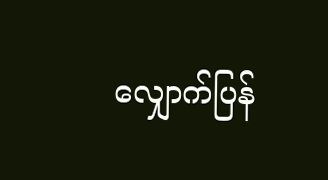လျှောက်ပြန်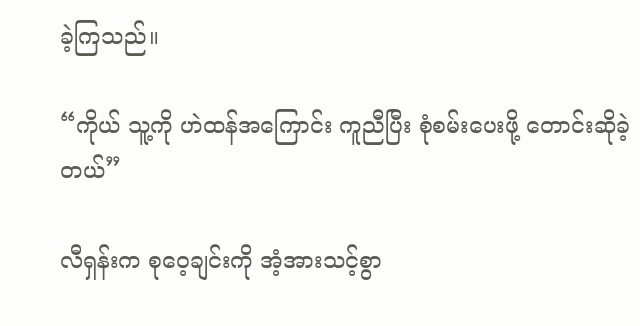ခဲ့ကြသည်။

“ကိုယ် သူ့ကို ဟဲထန်အကြောင်း ကူညီပြီး စုံစမ်းပေးဖို့ တောင်းဆိုခဲ့တယ်”

လီရှန်းက စုဝေ့ချင်းကို အံ့အားသင့်စွာ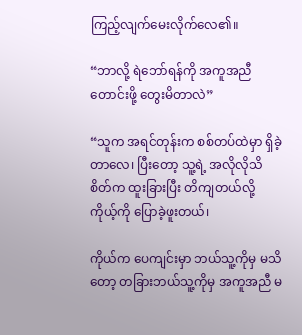ကြည့်လျက်မေးလိုက်လေ၏။

“ဘာလို့ ရဲဘော်ရန်ကို အကူအညီတောင်းဖို့ တွေးမိတာလဲ”

“သူက အရင်တုန်းက စစ်တပ်ထဲမှာ ရှိခဲ့တာလေ၊ ပြီးတော့ သူ့ရဲ့ အလိုလိုသိစိတ်က ထူးခြားပြီး တိကျတယ်လို့ ကိုယ့်ကို ပြောခဲ့ဖူးတယ်၊

ကိုယ်က ပေကျင်းမှာ ဘယ်သူ့ကိုမှ မသိတော့ တခြားဘယ်သူ့ကိုမှ အကူအညီ မ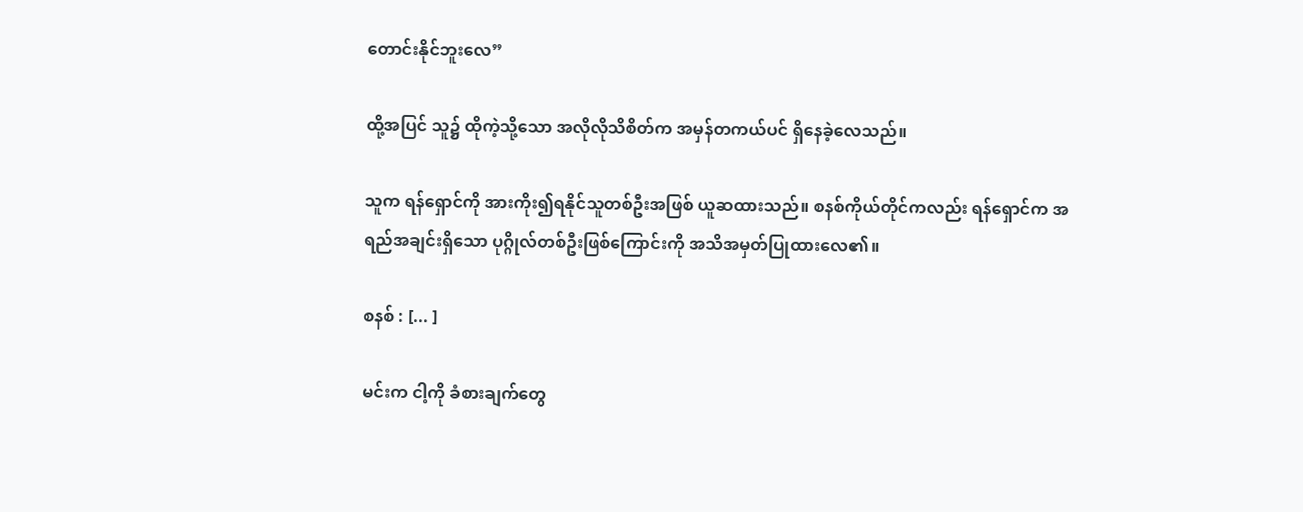တောင်းနိုင်ဘူးလေ”

ထို့အပြင် သူ၌ ထိုကဲ့သို့သော အလိုလိုသိစိတ်က အမှန်တကယ်ပင် ရှိနေခဲ့လေသည်။

သူက ရန်ရှောင်ကို အားကိုး၍ရနိုင်သူတစ်ဦးအဖြစ် ယူဆထားသည်။ စနစ်ကိုယ်တိုင်ကလည်း ရန်ရှောင်က အရည်အချင်းရှိသော ပုဂ္ဂိုလ်တစ်ဦးဖြစ်ကြောင်းကို အသိအမှတ်ပြုထားလေ၏။

စနစ် : [... ]

မင်းက ငါ့ကို ခံစားချက်တွေ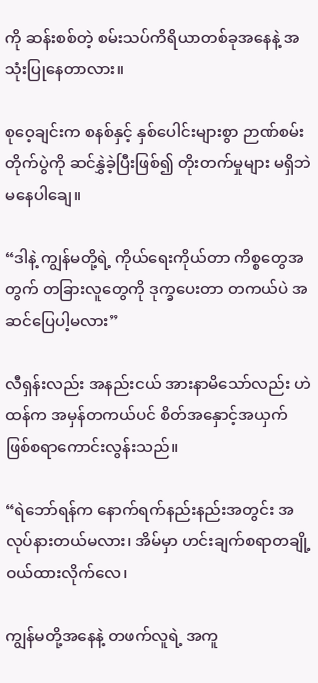ကို ဆန်းစစ်တဲ့ စမ်းသပ်ကိရိယာတစ်ခုအနေနဲ့ အသုံးပြုနေတာလား။

စုဝေ့ချင်းက စနစ်နှင့် နှစ်ပေါင်းများစွာ ဉာဏ်စမ်းတိုက်ပွဲကို ဆင်နွှဲခဲ့ပြီးဖြစ်၍ တိုးတက်မှုများ မရှိဘဲ မနေပါချေ။

“ဒါနဲ့ ကျွန်မတို့ရဲ့ ကိုယ်ရေးကိုယ်တာ ကိစ္စတွေအတွက် တခြားလူတွေကို ဒုက္ခပေးတာ တကယ်ပဲ အဆင်ပြေပါ့မလား”

လီရှန်းလည်း အနည်းငယ် အားနာမိသော်လည်း ဟဲထန်က အမှန်တကယ်ပင် စိတ်အနှောင့်အယှက် ဖြစ်စရာကောင်းလွန်းသည်။

“ရဲဘော်ရန်က နောက်ရက်နည်းနည်းအတွင်း အလုပ်နားတယ်မလား၊ အိမ်မှာ ဟင်းချက်စရာတချို့ ဝယ်ထားလိုက်လေ၊

ကျွန်မတို့အနေနဲ့ တဖက်လူရဲ့ အကူ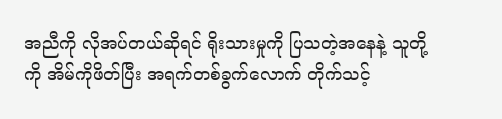အညီကို လိုအပ်တယ်ဆိုရင် ရိုးသားမှုကို ပြသတဲ့အနေနဲ့ သူတို့ကို အိမ်ကိုဖိတ်ပြီး အရက်တစ်ခွက်လောက် တိုက်သင့်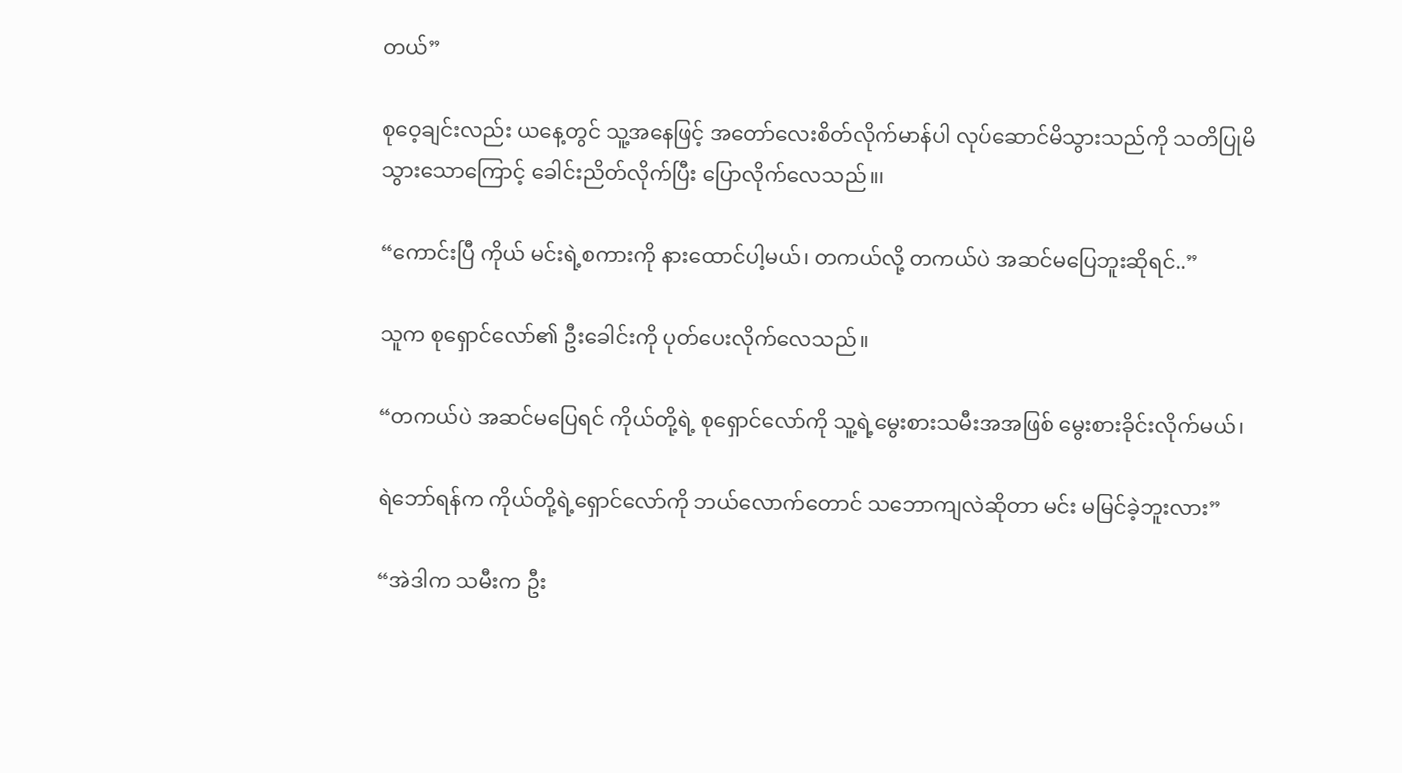တယ်”

စုဝေ့ချင်းလည်း ယနေ့တွင် သူ့အနေဖြင့် အတော်လေးစိတ်လိုက်မာန်ပါ လုပ်ဆောင်မိသွားသည်ကို သတိပြုမိသွားသောကြောင့် ခေါင်းညိတ်လိုက်ပြီး ပြောလိုက်လေသည်။၊

“ကောင်းပြီ ကိုယ် မင်းရဲ့စကားကို နားထောင်ပါ့မယ်၊ တကယ်လို့ တကယ်ပဲ အဆင်မပြေဘူးဆိုရင်..”

သူက စုရှောင်လော်၏ ဦးခေါင်းကို ပုတ်ပေးလိုက်လေသည်။

“တကယ်ပဲ အဆင်မပြေရင် ကိုယ်တို့ရဲ့ စုရှောင်လော်ကို သူ့ရဲ့မွေးစားသမီးအအဖြစ် မွေးစားခိုင်းလိုက်မယ်၊

ရဲဘော်ရန်က ကိုယ်တို့ရဲ့ရှောင်လော်ကို ဘယ်လောက်တောင် သဘောကျလဲဆိုတာ မင်း မမြင်ခဲ့ဘူးလား”

“အဲဒါက သမီးက ဦး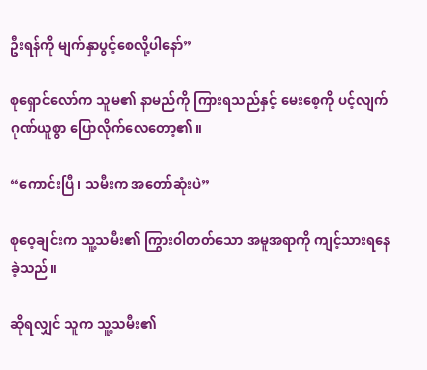ဦးရန်ကို မျက်နှာပွင့်စေလို့ပါနော်”

စုရှောင်လော်က သူမ၏ နာမည်ကို ကြားရသည်နှင့် မေးစေ့ကို ပင့်လျက် ဂုဏ်ယူစွာ ပြောလိုက်လေတော့၏။

“ကောင်းပြီ၊ သမီးက အတော်ဆုံးပဲ”

စုဝေ့ချင်းက သူ့သမီး၏ ကြွားဝါတတ်သော အမူအရာကို ကျင့်သားရနေခဲ့သည်။

ဆိုရလျှင် သူက သူ့သမီး၏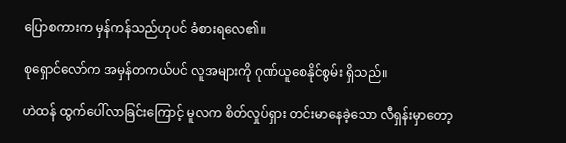ပြောစကားက မှန်ကန်သည်ဟုပင် ခံစားရလေ၏။

စုရှောင်လော်က အမှန်တကယ်ပင် လူအများကို ဂုဏ်ယူစေနိုင်စွမ်း ရှိသည်။

ဟဲထန် ထွက်ပေါ်လာခြင်းကြောင့် မူလက စိတ်လှုပ်ရှား တင်းမာနေခဲ့သော လီရှန်းမှာတော့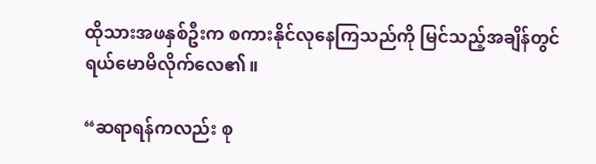ထိုသားအဖနှစ်ဦးက စကားနိုင်လုနေကြသည်ကို မြင်သည့်အချိန်တွင် ရယ်မောမိလိုက်လေ၏။

“ဆရာရန်ကလည်း စု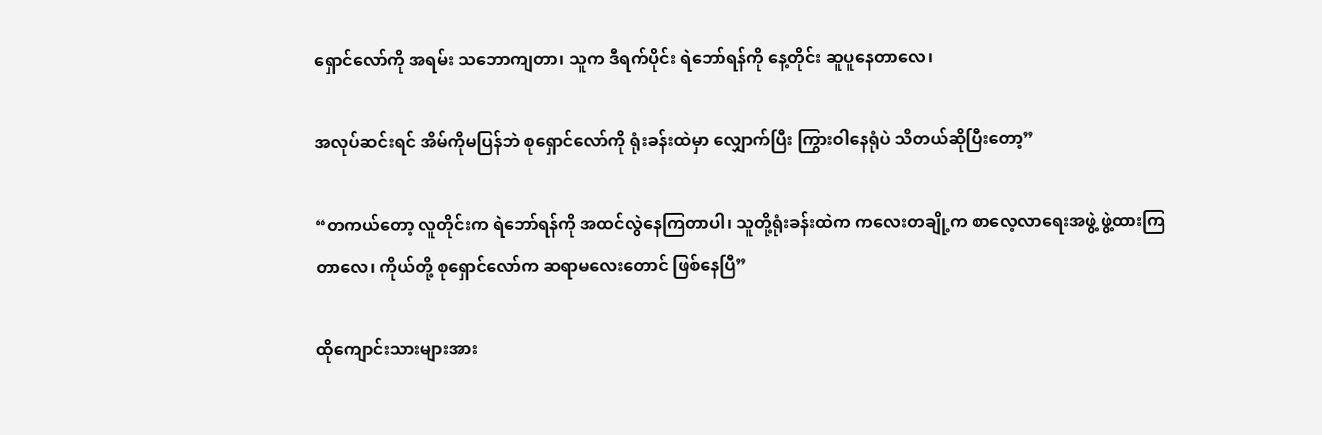ရှောင်လော်ကို အရမ်း သဘောကျတာ၊ သူက ဒီရက်ပိုင်း ရဲဘော်ရန်ကို နေ့တိုင်း ဆူပူနေတာလေ၊

အလုပ်ဆင်းရင် အိမ်ကိုမပြန်ဘဲ စုရှောင်လော်ကို ရုံးခန်းထဲမှာ လျှောက်ပြီး ကြွားဝါနေရုံပဲ သိတယ်ဆိုပြီးတော့”

“တကယ်တော့ လူတိုင်းက ရဲဘော်ရန်ကို အထင်လွဲနေကြတာပါ၊ သူတို့ရုံးခန်းထဲက ကလေးတချို့က စာလေ့လာရေးအဖွဲ့ ဖွဲ့ထားကြတာလေ၊ ကိုယ်တို့ စုရှောင်လော်က ဆရာမလေးတောင် ဖြစ်နေပြီ”

ထိုကျောင်းသားများအား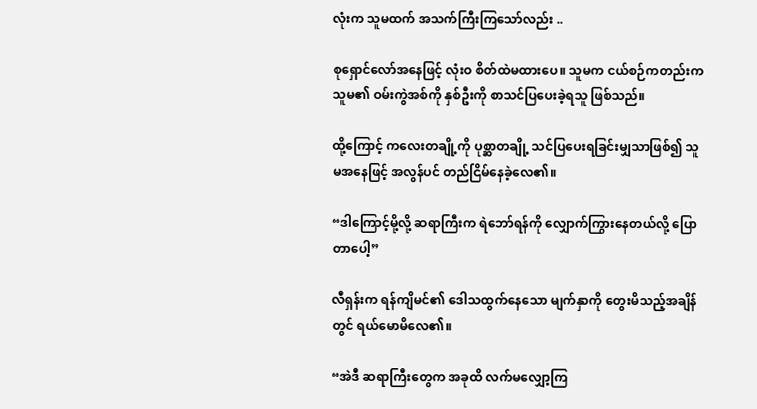လုံးက သူမထက် အသက်ကြီးကြသော်လည်း ..

စုရှောင်လော်အနေဖြင့် လုံးဝ စိတ်ထဲမထားပေ။ သူမက ငယ်စဉ်ကတည်းက သူမ၏ ဝမ်းကွဲအစ်ကို နှစ်ဦးကို စာသင်ပြပေးခဲ့ရသူ ဖြစ်သည်။

ထို့ကြောင့် ကလေးတချို့ကို ပုစ္ဆာတချို့ သင်ပြပေးရခြင်းမျှသာဖြစ်၍ သူမအနေဖြင့် အလွန်ပင် တည်ငြိမ်နေခဲ့လေ၏။

“ဒါကြောင့်မို့လို့ ဆရာကြီးက ရဲဘော်ရန်ကို လျှောက်ကြွားနေတယ်လို့ ပြောတာပေါ့”

လီရှန်းက ရန်ကျိမင်၏ ဒေါသထွက်နေသော မျက်နှာကို တွေးမိသည့်အချိန်တွင် ရယ်မောမိလေ၏။

“အဲဒီ ဆရာကြီးတွေက အခုထိ လက်မလျှော့ကြ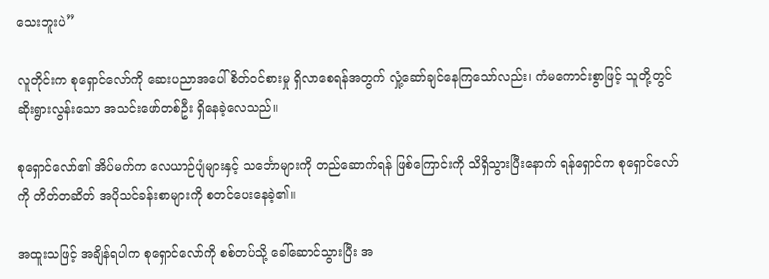သေးဘူးပဲ”

လူတိုင်းက စုရှောင်လော်ကို ဆေးပညာအပေါ် စိတ်ဝင်စားမှု ရှိလာစေရန်အတွက် လှုံ့ဆော်ချင်နေကြသော်လည်း၊ ကံမကောင်းစွာဖြင့် သူတို့တွင် ဆိုးရွားလွန်းသော အသင်းဖော်တစ်ဦး ရှိနေခဲ့လေသည်။

စုရှောင်လော်၏ အိပ်မက်က လေယာဉ်ပျံများနှင့် သင်္ဘောများကို တည်ဆောက်ရန် ဖြစ်ကြောင်းကို သိရှိသွားပြီးနောက် ရန်ရှောင်က စုရှောင်လော်ကို တိတ်တဆိတ် အပိုသင်ခန်းစာများကို စတင်ပေးနေခဲ့၏။

အထူးသဖြင့် အချိန်ရပါက စုရှောင်လော်ကို စစ်တပ်သို့ ခေါ်ဆောင်သွားပြီး အ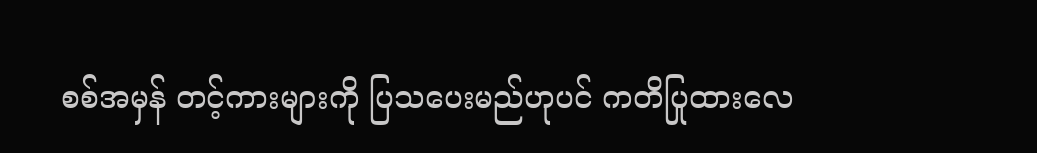စစ်အမှန် တင့်ကားများကို ပြသပေးမည်ဟုပင် ကတိပြုထားလေ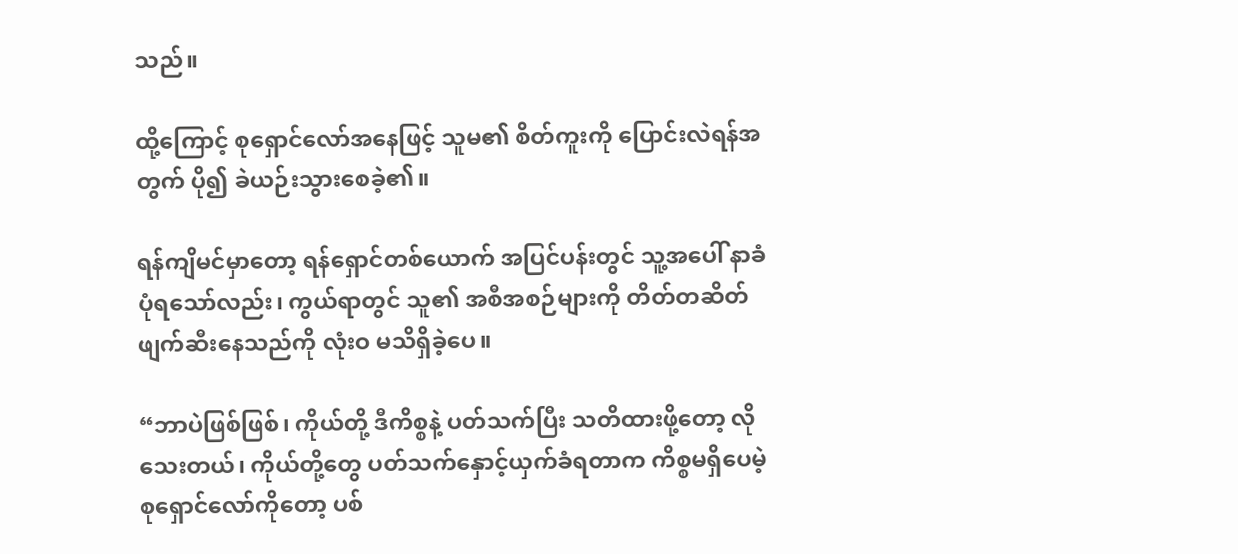သည်။

ထို့ကြောင့် စုရှောင်လော်အနေဖြင့် သူမ၏ စိတ်ကူးကို ပြောင်းလဲရန်အတွက် ပို၍ ခဲယဉ်းသွားစေခဲ့၏။

ရန်ကျိမင်မှာတော့ ရန်ရှောင်တစ်ယောက် အပြင်ပန်းတွင် သူ့အပေါ် နာခံပုံရသော်လည်း၊ ကွယ်ရာတွင် သူ၏ အစီအစဉ်များကို တိတ်တဆိတ် ဖျက်ဆီးနေသည်ကို လုံးဝ မသိရှိခဲ့ပေ။

“ဘာပဲဖြစ်ဖြစ်၊ ကိုယ်တို့ ဒီကိစ္စနဲ့ ပတ်သက်ပြီး သတိထားဖို့တော့ လိုသေးတယ်၊ ကိုယ်တို့တွေ ပတ်သက်နှောင့်ယှက်ခံရတာက ကိစ္စမရှိပေမဲ့ စုရှောင်လော်ကိုတော့ ပစ်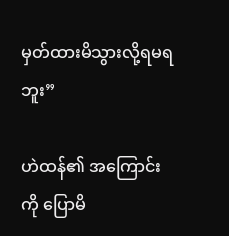မှတ်ထားမိသွားလို့ရမရဘူး”

ဟဲထန်၏ အကြောင်းကို ပြောမိ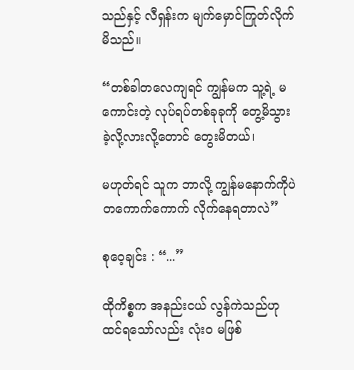သည်နှင့် လီရှန်းက မျက်မှောင်ကြုတ်လိုက်မိသည်။

“တစ်ခါတလေကျရင် ကျွန်မက သူ့ရဲ့ မကောင်းတဲ့ လုပ်ရပ်တစ်ခုခုကို တွေ့မိသွားခဲ့လို့လားလို့တောင် တွေးမိတယ်၊

မဟုတ်ရင် သူက ဘာလို့ ကျွန်မနောက်ကိုပဲ တကောက်ကောက် လိုက်နေရတာလဲ”

စုဝေ့ချင်း : “...”

ထိုကိစ္စက အနည်းငယ် လွန်ကဲသည်ဟု ထင်ရသော်လည်း လုံးဝ မဖြစ်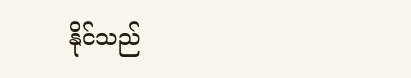နိုင်သည်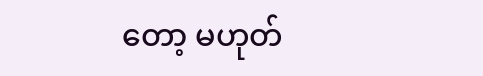တော့ မဟုတ်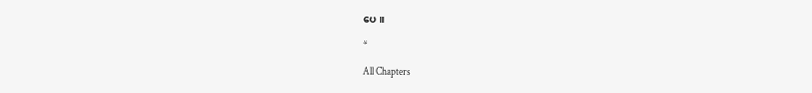ပေ။

*

All Chapters